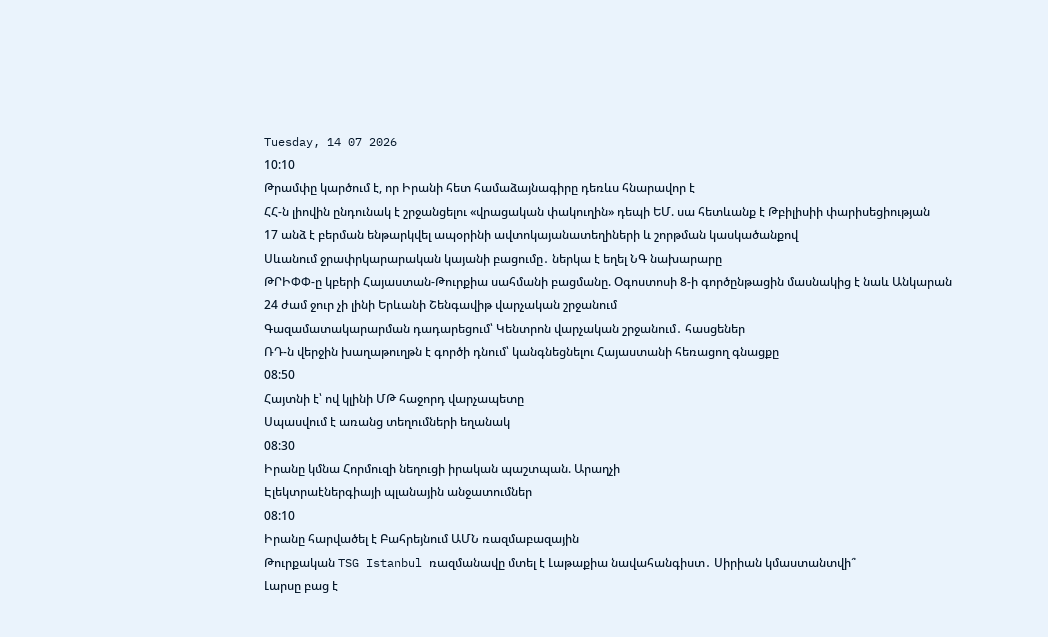Tuesday, 14 07 2026
10:10
Թրամփը կարծում է, որ Իրանի հետ համաձայնագիրը դեռևս հնարավոր է
ՀՀ-ն լիովին ընդունակ է շրջանցելու «վրացական փակուղին» դեպի ԵՄ. սա հետևանք է Թբիլիսիի փարիսեցիության
17 անձ է բերման ենթարկվել ապօրինի ավտոկայանատեղիների և շորթման կասկածանքով
Սևանում ջրափրկարարական կայանի բացումը․ ներկա է եղել ՆԳ նախարարը
ԹՐԻՓՓ-ը կբերի Հայաստան-Թուրքիա սահմանի բացմանը. Օգոստոսի 8-ի գործընթացին մասնակից է նաև Անկարան
24 ժամ ջուր չի լինի Երևանի Շենգավիթ վարչական շրջանում
Գազամատակարարման դադարեցում՝ Կենտրոն վարչական շրջանում․ հասցեներ
ՌԴ-ն վերջին խաղաթուղթն է գործի դնում՝ կանգնեցնելու Հայաստանի հեռացող գնացքը
08:50
Հայտնի է՝ ով կլինի ՄԹ հաջորդ վարչապետը
Սպասվում է առանց տեղումների եղանակ
08:30
Իրանը կմնա Հորմուզի նեղուցի իրական պաշտպան. Արաղչի
Էլեկտրաէներգիայի պլանային անջատումներ
08:10
Իրանը հարվածել է Բահրեյնում ԱՄՆ ռազմաբազային
Թուրքական TSG Istanbul ռազմանավը մտել է Լաթաքիա նավահանգիստ․ Սիրիան կմաստանտվի՞
Լարսը բաց է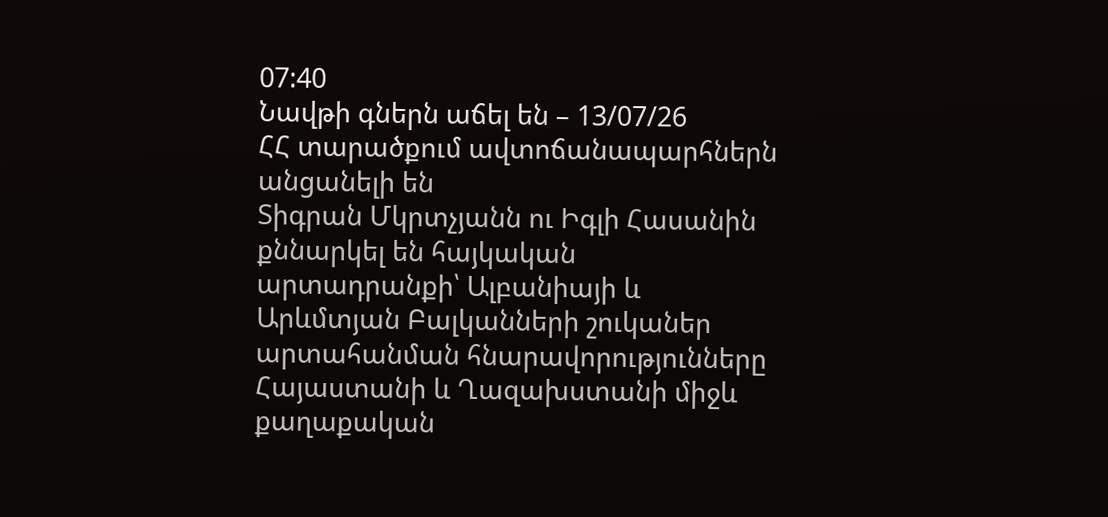07:40
Նավթի գներն աճել են – 13/07/26
ՀՀ տարածքում ավտոճանապարհներն անցանելի են
Տիգրան Մկրտչյանն ու Իգլի Հասանին քննարկել են հայկական արտադրանքի՝ Ալբանիայի և Արևմտյան Բալկանների շուկաներ արտահանման հնարավորությունները
Հայաստանի և Ղազախստանի միջև քաղաքական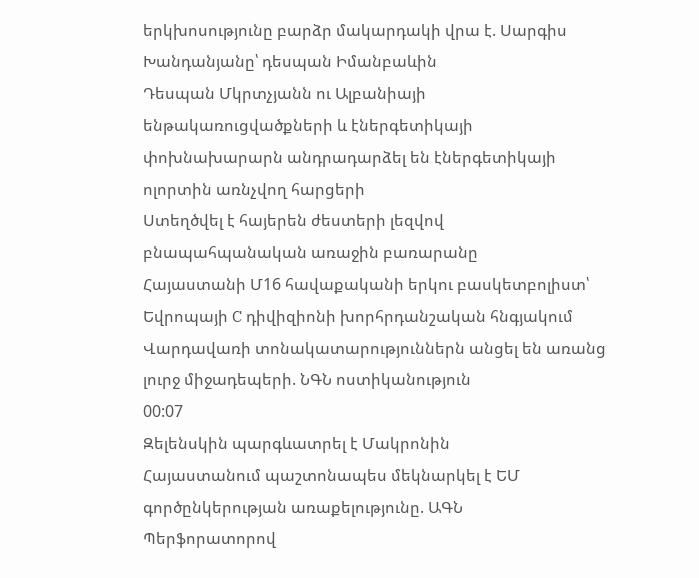երկխոսությունը բարձր մակարդակի վրա է. Սարգիս Խանդանյանը՝ դեսպան Իմանբաևին
Դեսպան Մկրտչյանն ու Ալբանիայի ենթակառուցվածքների և էներգետիկայի փոխնախարարն անդրադարձել են էներգետիկայի ոլորտին առնչվող հարցերի
Ստեղծվել է հայերեն ժեստերի լեզվով բնապահպանական առաջին բառարանը
Հայաստանի Մ16 հավաքականի երկու բասկետբոլիստ՝ Եվրոպայի C դիվիզիոնի խորհրդանշական հնգյակում
Վարդավառի տոնակատարություններն անցել են առանց լուրջ միջադեպերի. ՆԳՆ ոստիկանություն
00:07
Զելենսկին պարգևատրել է Մակրոնին
Հայաստանում պաշտոնապես մեկնարկել է ԵՄ գործընկերության առաքելությունը. ԱԳՆ
Պերֆորատորով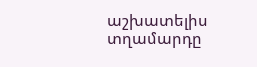աշխատելիս տղամարդը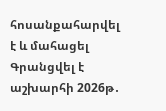հոսանքահարվել է և մահացել
Գրանցվել է աշխարհի 2026թ․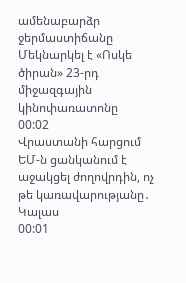ամենաբարձր ջերմաստիճանը
Մեկնարկել է «Ոսկե ծիրան» 23-րդ միջազգային կինոփառատոնը
00:02
Վրաստանի հարցում ԵՄ-ն ցանկանում է աջակցել ժողովրդին, ոչ թե կառավարությանը․ Կալաս
00:01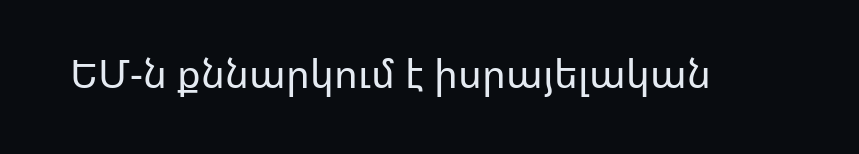ԵՄ-ն քննարկում է իսրայելական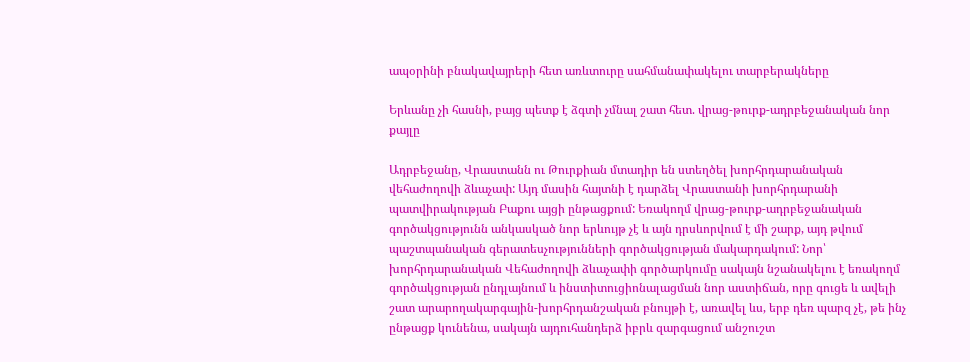ապօրինի բնակավայրերի հետ առևտուրը սահմանափակելու տարբերակները

Երևանը չի հասնի, բայց պետք է ձգտի չմնալ շատ հետ. վրաց-թուրք-ադրբեջանական նոր քայլը

Ադրբեջանը, Վրաստանն ու Թուրքիան մտադիր են ստեղծել խորհրդարանական վեհաժողովի ձևաչափ: Այդ մասին հայտնի է դարձել Վրաստանի խորհրդարանի պատվիրակության Բաքու այցի ընթացքում: Եռակողմ վրաց-թուրք-ադրբեջանական գործակցությունն անկասկած նոր երևույթ չէ և այն դրսևորվում է մի շարք, այդ թվում պաշտպանական գերատեսչությունների գործակցության մակարդակում: Նոր՝ խորհրդարանական Վեհաժողովի ձևաչափի գործարկումը սակայն նշանակելու է եռակողմ գործակցության ընդլայնում և ինստիտուցիոնալացման նոր աստիճան, որը գուցե և ավելի շատ արարողակարգային-խորհրդանշական բնույթի է, առավել ևս, երբ դեռ պարզ չէ, թե ինչ ընթացք կունենա, սակայն այդուհանդերձ իբրև զարգացում անշուշտ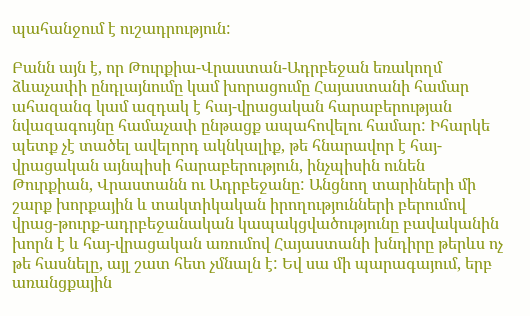պահանջում է ուշադրություն:

Բանն այն է, որ Թուրքիա-Վրաստան-Ադրբեջան եռակողմ ձևաչափի ընդլայնումը կամ խորացումը Հայաստանի համար ահազանգ կամ ազդակ է հայ-վրացական հարաբերության նվազագույնը համաչափ ընթացք ապահովելու համար: Իհարկե պետք չէ տածել ավելորդ ակնկալիք, թե հնարավոր է հայ-վրացական այնպիսի հարաբերություն, ինչպիսին ունեն Թուրքիան, Վրաստանն ու Ադրբեջանը: Անցնող տարիների մի շարք խորքային և տակտիկական իրողությունների բերումով վրաց-թուրք-ադրբեջանական կապակցվածությունը բավականին խորն է և հայ-վրացական առումով Հայաստանի խնդիրը թերևս ոչ թե հասնելը, այլ շատ հետ չմնալն է: Եվ սա մի պարագայում, երբ առանցքային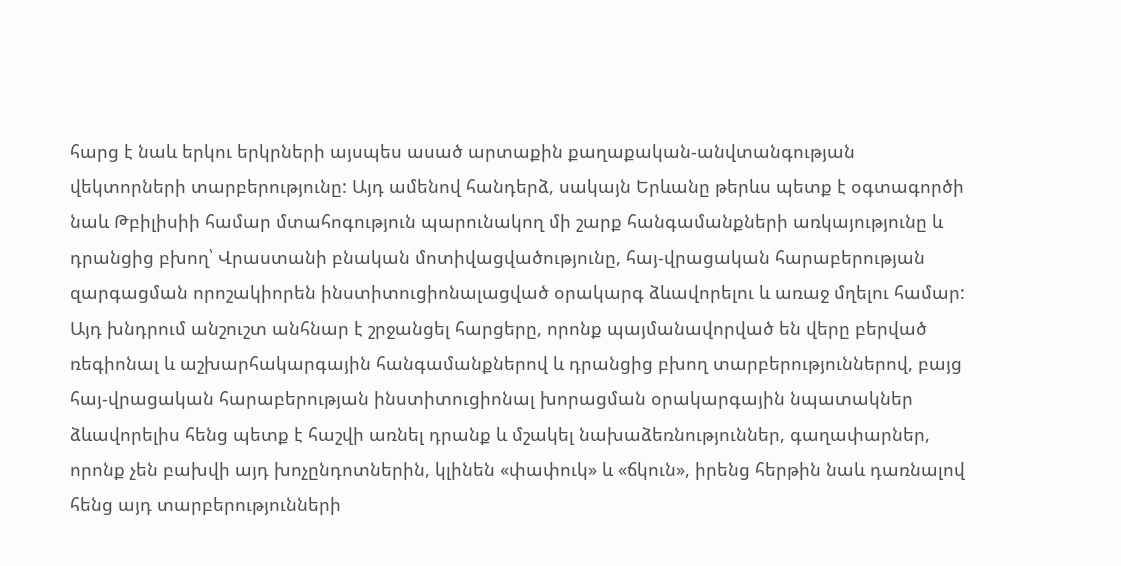հարց է նաև երկու երկրների այսպես ասած արտաքին քաղաքական-անվտանգության վեկտորների տարբերությունը: Այդ ամենով հանդերձ, սակայն Երևանը թերևս պետք է օգտագործի նաև Թբիլիսիի համար մտահոգություն պարունակող մի շարք հանգամանքների առկայությունը և դրանցից բխող՝ Վրաստանի բնական մոտիվացվածությունը, հայ-վրացական հարաբերության զարգացման որոշակիորեն ինստիտուցիոնալացված օրակարգ ձևավորելու և առաջ մղելու համար: Այդ խնդրում անշուշտ անհնար է շրջանցել հարցերը, որոնք պայմանավորված են վերը բերված ռեգիոնալ և աշխարհակարգային հանգամանքներով և դրանցից բխող տարբերություններով, բայց հայ-վրացական հարաբերության ինստիտուցիոնալ խորացման օրակարգային նպատակներ ձևավորելիս հենց պետք է հաշվի առնել դրանք և մշակել նախաձեռնություններ, գաղափարներ, որոնք չեն բախվի այդ խոչընդոտներին, կլինեն «փափուկ» և «ճկուն», իրենց հերթին նաև դառնալով հենց այդ տարբերությունների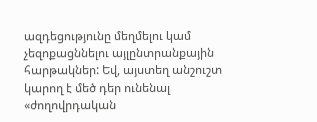ազդեցությունը մեղմելու կամ չեզոքացննելու այլընտրանքային հարթակներ: Եվ, այստեղ անշուշտ կարող է մեծ դեր ունենալ «ժողովրդական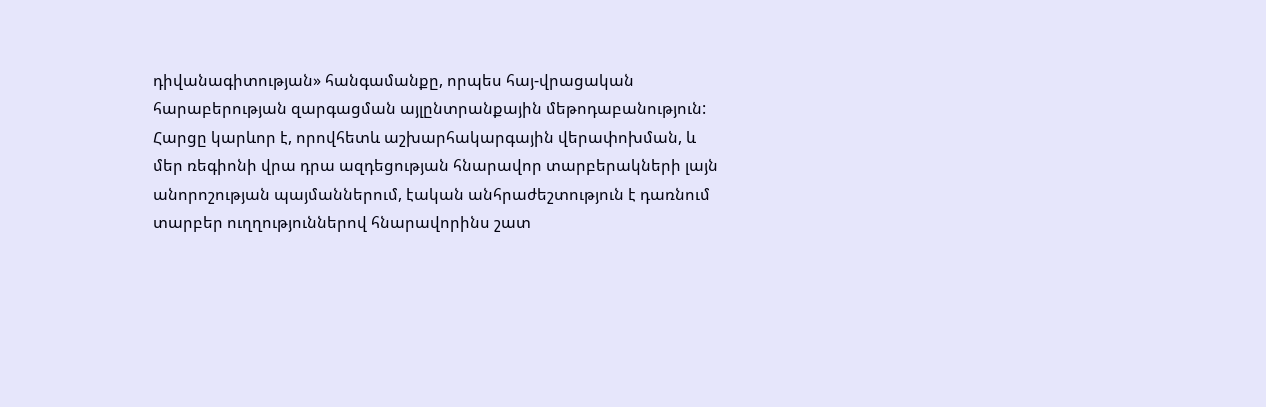դիվանագիտության» հանգամանքը, որպես հայ-վրացական հարաբերության զարգացման այլընտրանքային մեթոդաբանություն: Հարցը կարևոր է, որովհետև աշխարհակարգային վերափոխման, և մեր ռեգիոնի վրա դրա ազդեցության հնարավոր տարբերակների լայն անորոշության պայմաններում, էական անհրաժեշտություն է դառնում տարբեր ուղղություններով հնարավորինս շատ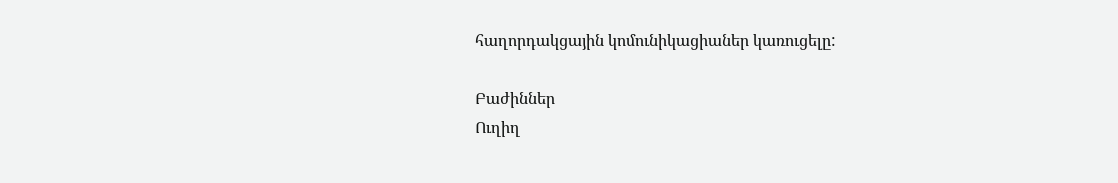հաղորդակցային կոմունիկացիաներ կառուցելը:

Բաժիններ
Ուղիղ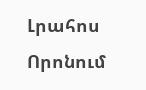Լրահոս
Որոնում